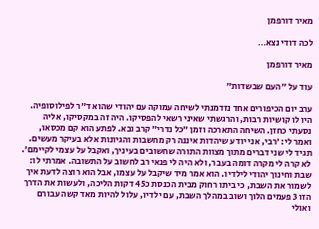מאיר דורפמן

לכה דודי נצא…

מאיר דורפמן

עוד על ״העם שבשדות״

ערב יום הכיפורים אחד נזדמנתי לשיחה עמוקה עם יהודי שהוא ד״ר לפילוסופיה. היו לו קושיות רבות, והרגשתי שאיני רשאי להפסיקו. היה זה במקסיקו, אליה נסעתי כחזן. השיחה התארכה וזמן ״כל נדרי״ קרב ובא. לפתע הוא קם מכסאו, ואמר לי: ׳רבי, אני יודע שיהדות איננה רק מחשבות והגיונות אלא בעיקר מעשים. תגיד לי שני דברים מתוך מצוות התורה שחשובים בעיניך, ואקבל על עצמי לקיימם׳. לא קרה לי מקרה דומה בעבר, ולא היה לי פנאי רב לחשוב על התשובה. אמרתי לו: שבת וחינוך יהודי לילדיו. הוא אמר מיד שיקבל על עצמו, אבל הוא רוצה לדעת איך לשמור את השבת, כי ביתו רחוק מבית הכנסת כ45 דקות הליכה, ולעשות את הדרך הזו 3 פעמים הלוך ושוב במהלך השבת, עם ילדיו, עלול להיות מאד קשה עבורם ואולי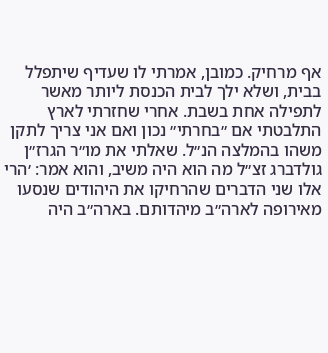אף מרחיק. כמובן, אמרתי לו שעדיף שיתפלל בבית, ושלא ילך לבית הכנסת ליותר מאשר לתפילה אחת בשבת. אחרי שחזרתי לארץ התלבטתי אם ״בחרתי״ נכון ואם אני צריך לתקן משהו בהמלצה הנ״ל. שאלתי את מו״ר הגרז״ן גולדברג זצ״ל מה הוא היה משיב, והוא אמר: ׳הרי אלו שני הדברים שהרחיקו את היהודים שנסעו מאירופה לארה״ב מיהדותם. בארה״ב היה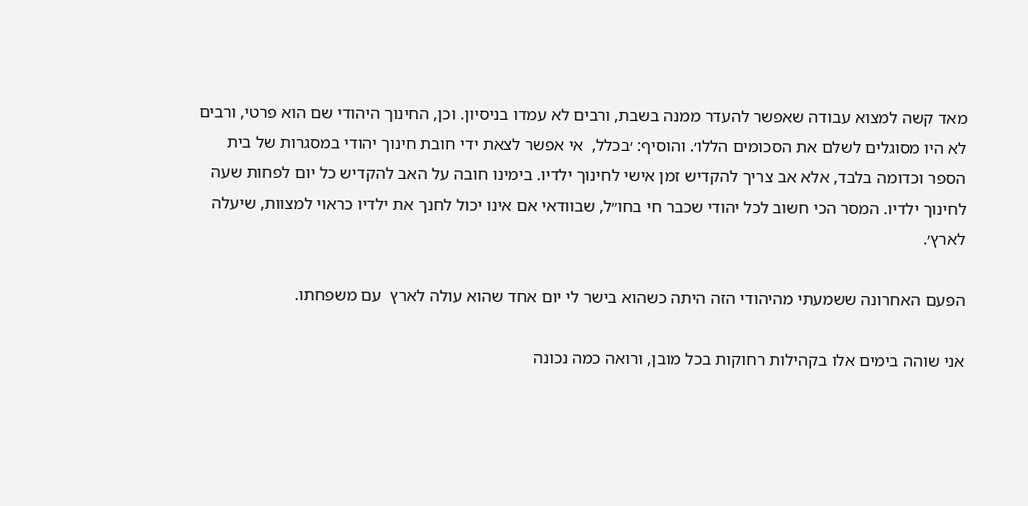מאד קשה למצוא עבודה שאפשר להעדר ממנה בשבת, ורבים לא עמדו בניסיון. וכן, החינוך היהודי שם הוא פרטי, ורבים לא היו מסוגלים לשלם את הסכומים הללו׳. והוסיף: ׳בכלל,  אי אפשר לצאת ידי חובת חינוך יהודי במסגרות של בית הספר וכדומה בלבד, אלא אב צריך להקדיש זמן אישי לחינוך ילדיו. בימינו חובה על האב להקדיש כל יום לפחות שעה לחינוך ילדיו. המסר הכי חשוב לכל יהודי שכבר חי בחו״ל, שבוודאי אם אינו יכול לחנך את ילדיו כראוי למצוות, שיעלה לארץ׳.

הפעם האחרונה ששמעתי מהיהודי הזה היתה כשהוא בישר לי יום אחד שהוא עולה לארץ  עם משפחתו.

אני שוהה בימים אלו בקהילות רחוקות בכל מובן, ורואה כמה נכונה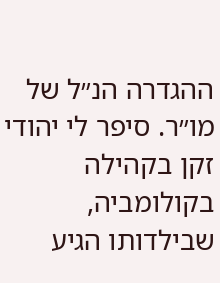ההגדרה הנ״ל של מו״ר. סיפר לי יהודי זקן בקהילה בקולומביה, שבילדותו הגיע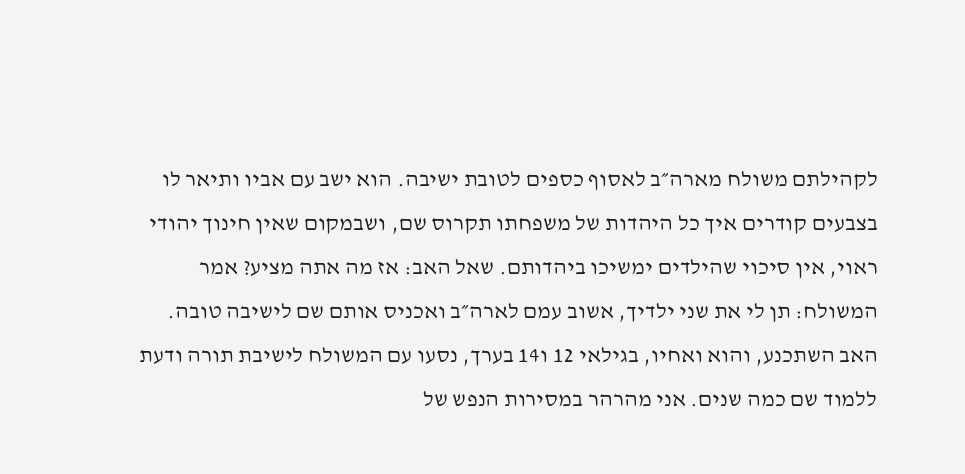לקהילתם משולח מארה״ב לאסוף כספים לטובת ישיבה. הוא ישב עם אביו ותיאר לו בצבעים קודרים איך כל היהדות של משפחתו תקרוס שם, ושבמקום שאין חינוך יהודי ראוי, אין סיכוי שהילדים ימשיכו ביהדותם. שאל האב: אז מה אתה מציע? אמר המשולח: תן לי את שני ילדיך, אשוב עמם לארה״ב ואכניס אותם שם לישיבה טובה. האב השתכנע, והוא ואחיו, בגילאי 12 ו14 בערך, נסעו עם המשולח לישיבת תורה ודעת ללמוד שם כמה שנים. אני מהרהר במסירות הנפש של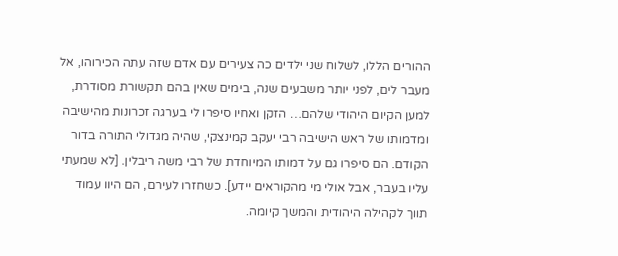ההורים הללו, לשלוח שני ילדים כה צעירים עם אדם שזה עתה הכירוהו, אל מעבר לים, לפני יותר משבעים שנה, בימים שאין בהם תקשורת מסודרת, למען הקיום היהודי שלהם… הזקן ואחיו סיפרו לי בערגה זכרונות מהישיבה ומדמותו של ראש הישיבה רבי יעקב קמינצקי, שהיה מגדולי התורה בדור הקודם. הם סיפרו גם על דמותו המיוחדת של רבי משה ריבלין. [לא שמעתי עליו בעבר, אבל אולי מי מהקוראים יידע]. כשחזרו לעירם, הם היוו עמוד תווך לקהילה היהודית והמשך קיומה.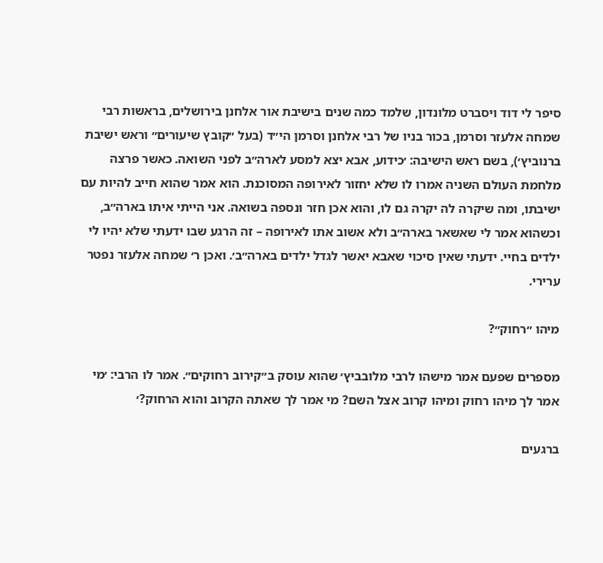סיפר לי דוד ויסברט מלונדון, שלמד כמה שנים בישיבת אור אלחנן בירושלים, בראשות רבי שמחה אלעזר וסרמן, בכור בניו של רבי אלחנן וסרמן הי״ד (בעל ״קובץ שיעורים״ וראש ישיבת ברנוביץ׳), בשם ראש הישיבה: ׳כידוע, אבא יצא למסע לארה״ב לפני השואה. כאשר פרצה מלחמת העולם השניה אמרו לו שלא יחזור לאירופה המסוכנת. הוא אמר שהוא חייב להיות עם ישיבתו, ומה שיקרה לה יקרה גם לו, והוא אכן חזר ונספה בשואה. אני הייתי איתו בארה״ב, וכשהוא אמר לי שאשאר בארה״ב ולא אשוב אתו לאירופה – זה הרגע שבו ידעתי שלא יהיו לי ילדים בחיי. ידעתי שאין סיכוי שאבא יאשר לגדל ילדים בארה״ב׳. ואכן ר׳ שמחה אלעזר נפטר ערירי.

מיהו ״רחוק״?

מספרים שפעם אמר מישהו לרבי מלובביץ׳ שהוא עוסק ב״קירוב רחוקים״. אמר לו הרבי: ׳מי אמר לך מיהו רחוק ומיהו קרוב אצל השם? מי אמר לך שאתה הקרוב והוא הרחוק?׳

ברגעים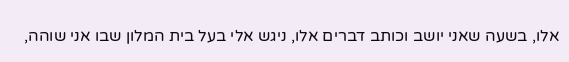אלו, בשעה שאני יושב וכותב דברים אלו, ניגש אלי בעל בית המלון שבו אני שוהה,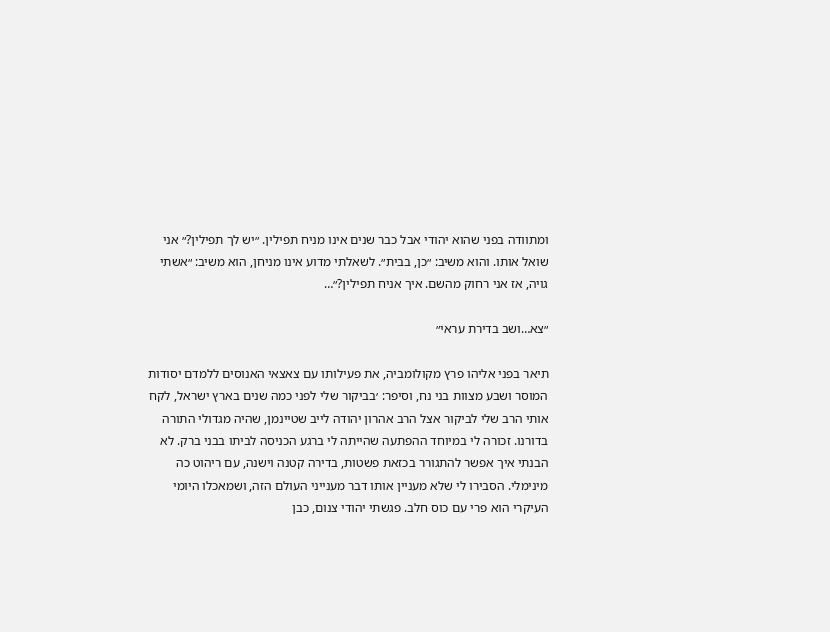ומתוודה בפני שהוא יהודי אבל כבר שנים אינו מניח תפילין. ״יש לך תפילין?״ אני שואל אותו. והוא משיב: ״כן, בבית״. לשאלתי מדוע אינו מניחן, הוא משיב: ״אשתי גויה, אז אני רחוק מהשם. איך אניח תפילין?״…

״צא…ושב בדירת עראי״

תיאר בפני אליהו פרץ מקולומביה, את פעילותו עם צאצאי האנוסים ללמדם יסודות המוסר ושבע מצוות בני נח, וסיפר: ׳בביקור שלי לפני כמה שנים בארץ ישראל, לקח אותי הרב שלי לביקור אצל הרב אהרון יהודה לייב שטיינמן, שהיה מגדולי התורה בדורנו. זכורה לי במיוחד ההפתעה שהייתה לי ברגע הכניסה לביתו בבני ברק. לא הבנתי איך אפשר להתגורר בכזאת פשטות, בדירה קטנה וישנה, עם ריהוט כה מינימלי. הסבירו לי שלא מעניין אותו דבר מענייני העולם הזה, ושמאכלו היומי העיקרי הוא פרי עם כוס חלב. פגשתי יהודי צנום, כבן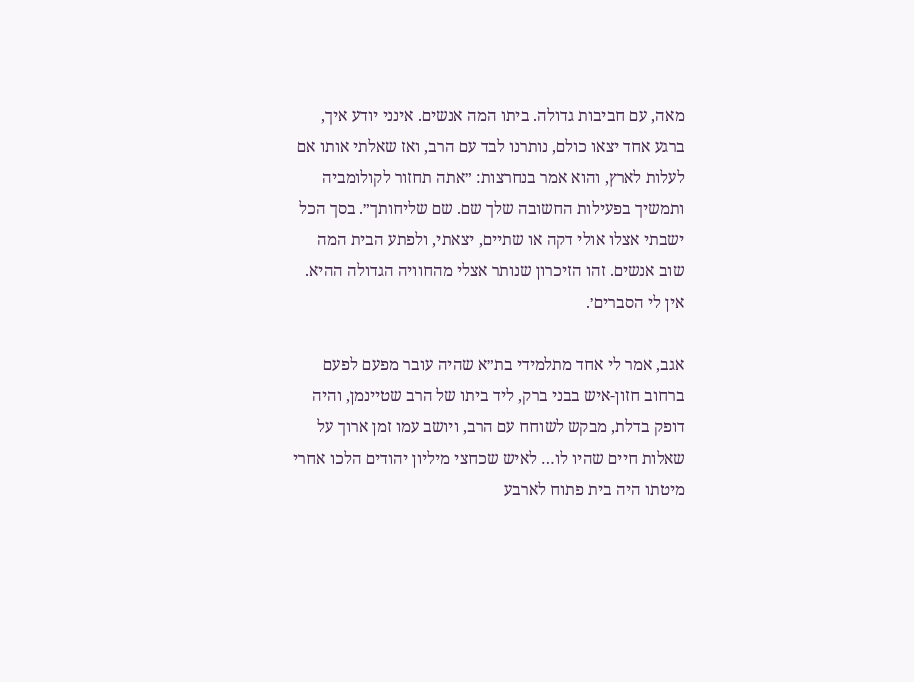מאה, עם חביבות גדולה. ביתו המה אנשים. אינני יודע איך, ברגע אחד יצאו כולם, נותרנו לבד עם הרב, ואז שאלתי אותו אם לעלות לארץ, והוא אמר בנחרצות: ״אתה תחזור לקולומביה ותמשיך בפעילות החשובה שלך שם. שם שליחותך״. בסך הכל ישבתי אצלו אולי דקה או שתיים, יצאתי, ולפתע הבית המה שוב אנשים. זהו הזיכרון שנותר אצלי מהחוויה הגדולה ההיא. אין לי הסברים׳.

אגב, אמר לי אחד מתלמידי בת״א שהיה עובר מפעם לפעם ברחוב חזון-איש בבני ברק, ליד ביתו של הרב שטיינמן, והיה דופק בדלת, מבקש לשוחח עם הרב, ויושב עמו זמן ארוך על שאלות חיים שהיו לו… לאיש שכחצי מיליון יהודים הלכו אחרי מיטתו היה בית פתוח לארבע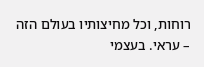רוחות, וכל מחיצותיו בעולם הזה – עראי. בעצמי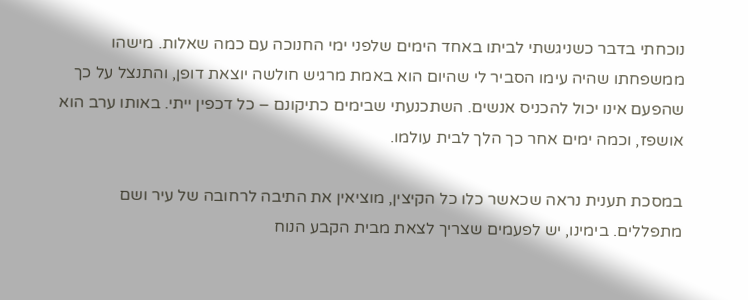נוכחתי בדבר כשניגשתי לביתו באחד הימים שלפני ימי החנוכה עם כמה שאלות. מישהו ממשפחתו שהיה עימו הסביר לי שהיום הוא באמת מרגיש חולשה יוצאת דופן, והתנצל על כך שהפעם אינו יכול להכניס אנשים. השתכנעתי שבימים כתיקונם – כל דכפין ייתי. באותו ערב הוא אושפז, וכמה ימים אחר כך הלך לבית עולמו.

במסכת תענית נראה שכאשר כלו כל הקיצין, מוציאין את התיבה לרחובה של עיר ושם מתפללים. בימינו, יש לפעמים שצריך לצאת מבית הקבע הנוח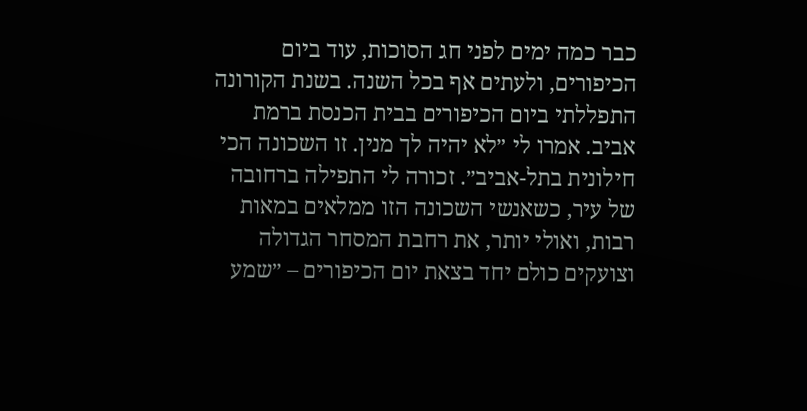כבר כמה ימים לפני חג הסוכות, עוד ביום הכיפורים, ולעתים אף בכל השנה. בשנת הקורונה התפללתי ביום הכיפורים בבית הכנסת ברמת אביב. אמרו לי ״לא יהיה לך מנין. זו השכונה הכי חילונית בתל-אביב״. זכורה לי התפילה ברחובה של עיר, כשאנשי השכונה הזו ממלאים במאות רבות, ואולי יותר, את רחבת המסחר הגדולה וצועקים כולם יחד בצאת יום הכיפורים – ״שמע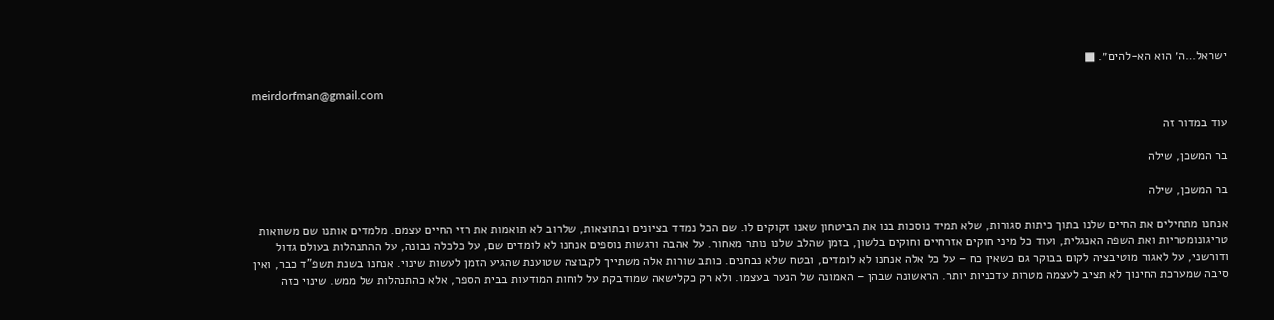ישראל…ה׳ הוא הא-להים״. ■

meirdorfman@gmail.com

עוד במדור זה

בר המשכן, שילה

בר המשכן, שילה

אנחנו מתחילים את החיים שלנו בתוך כיתות סגורות, שלא תמיד נוסכות בנו את הביטחון שאנו זקוקים לו. שם הכל נמדד בציונים ובתוצאות, שלרוב לא תואמות את רזי החיים עצמם. מלמדים אותנו שם משוואות טריגונומטריות ואת השפה האנגלית, ועוד כל מיני חוקים אזרחיים וחוקים בלשון, בזמן שהלב שלנו נותר מאחור. על אהבה ורגשות נוספים אנחנו לא לומדים שם, על כלכלה נבונה, על ההתנהלות בעולם גדול ודורשני, על לאגור מוטיבציה לקום בבוקר גם כשאין כח – על כל אלה אנחנו לא לומדים, ובטח שלא נבחנים. כותב שורות אלה משתייך לקבוצה שטוענת שהגיע הזמן לעשות שינוי. אנחנו בשנת תשפ”ד כבר, ואין סיבה שמערכת החינוך לא תציב לעצמה מטרות עדכניות יותר. הראשונה שבהן – האמונה של הנער בעצמו. ולא רק כקלישאה שמודבקת על לוחות המודעות בבית הספר, אלא כהתנהלות של ממש. שינוי כזה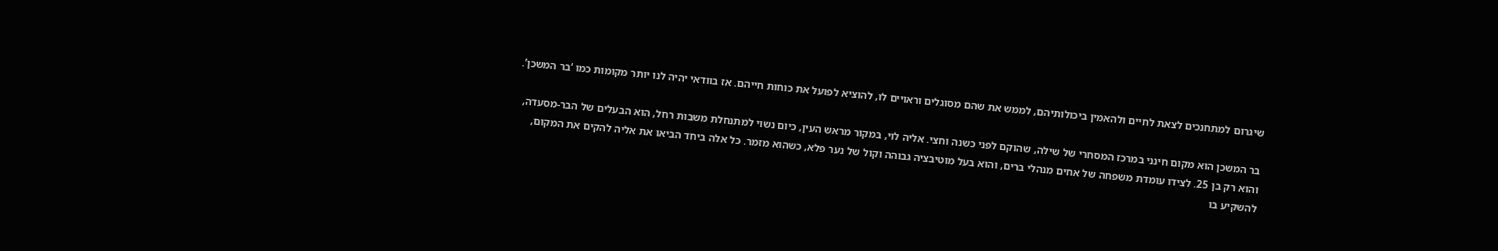שיגרום למתחנכים לצאת לחיים ולהאמין ביכולותיהם, לממש את שהם מסוגלים וראויים לו, להוציא לפועל את כוחות חייהם. אז בוודאי יהיה לנו יותר מקומות כמו ‘בר המשכן’.

בר המשכן הוא מקום חינני במרכז המסחרי של שילה, שהוקם לפני כשנה וחצי. אליה לוי, במקור מראש העין, כיום נשוי למתנחלת משבות רחל, הוא הבעלים של הבר-מסעדה, והוא רק בן 25. לצידו עומדת משפחה של אחים מנהלי ברים, והוא בעל מוטיבציה גבוהה וקול של נער פלא, כשהוא מזמר. כל אלה ביחד הביאו את אליה להקים את המקום, להשקיע בו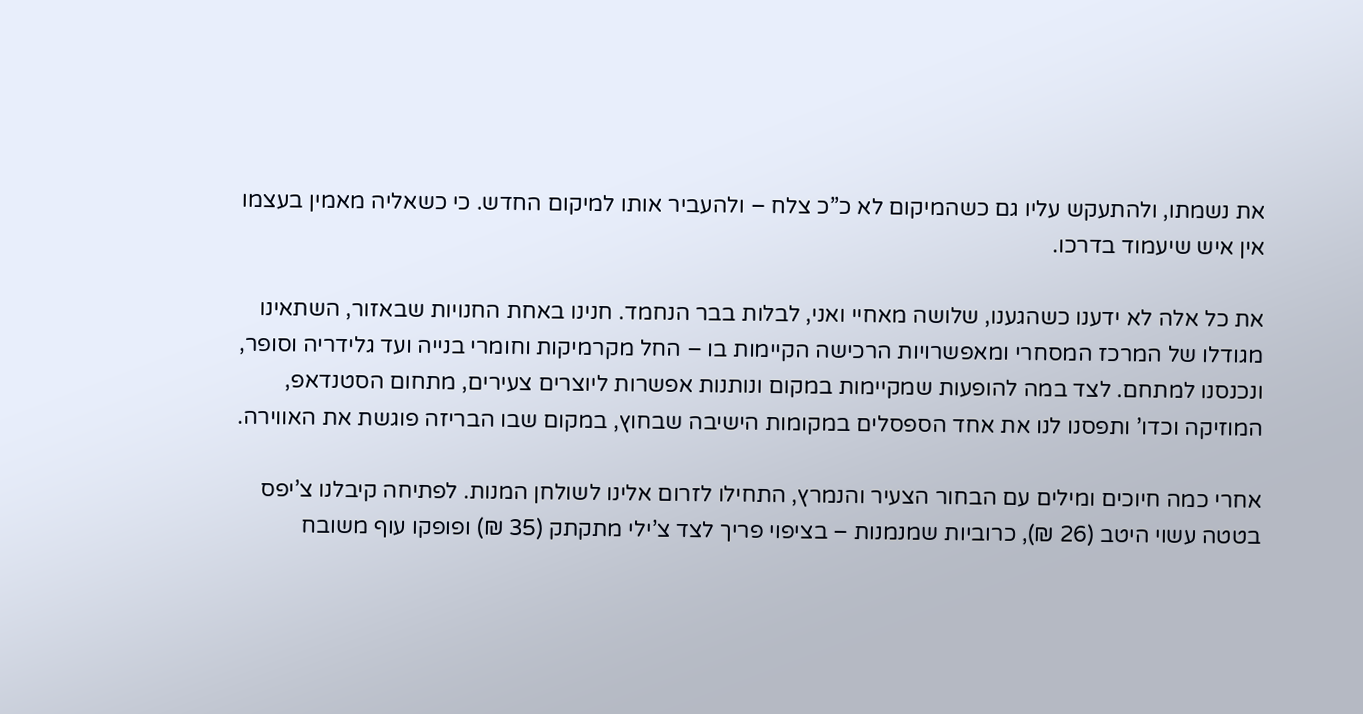את נשמתו, ולהתעקש עליו גם כשהמיקום לא כ”כ צלח – ולהעביר אותו למיקום החדש. כי כשאליה מאמין בעצמו אין איש שיעמוד בדרכו.

את כל אלה לא ידענו כשהגענו, שלושה מאחיי ואני, לבלות בבר הנחמד. חנינו באחת החנויות שבאזור, השתאינו מגודלו של המרכז המסחרי ומאפשרויות הרכישה הקיימות בו – החל מקרמיקות וחומרי בנייה ועד גלידריה וסופר, ונכנסנו למתחם. לצד במה להופעות שמקיימות במקום ונותנות אפשרות ליוצרים צעירים, מתחום הסטנדאפ, המוזיקה וכדו’ ותפסנו לנו את אחד הספסלים במקומות הישיבה שבחוץ, במקום שבו הבריזה פוגשת את האווירה.

אחרי כמה חיוכים ומילים עם הבחור הצעיר והנמרץ, התחילו לזרום אלינו לשולחן המנות. לפתיחה קיבלנו צ’יפס בטטה עשוי היטב (26 ₪), כרוביות שמנמנות – בציפוי פריך לצד צ’ילי מתקתק (35 ₪) ופופקו עוף משובח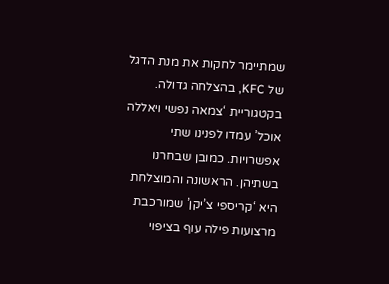שמתיימר לחקות את מנת הדגל של KFC, בהצלחה גדולה. בקטגוריית ‘צמאה נפשי ויאללה אוכל’ עמדו לפנינו שתי אפשרויות. כמובן שבחרנו בשתיהן. הראשונה והמוצלחת היא ‘קריספי צ’יקן’ שמורכבת מרצועות פילה עוף בציפוי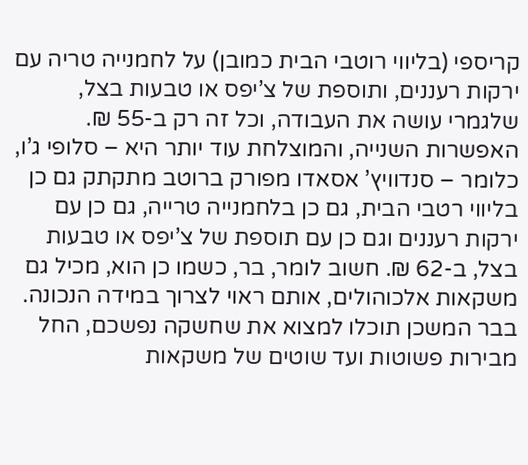קריספי (בליווי רוטבי הבית כמובן) על לחמנייה טריה עם ירקות רעננים, ותוספת של צ’יפס או טבעות בצל, שלגמרי עושה את העבודה, וכל זה רק ב-55 ₪. האפשרות השנייה, והמוצלחת עוד יותר היא – סלופי ג’ו, כלומר – סנדוויץ’ אסאדו מפורק ברוטב מתקתק גם כן בליווי רטבי הבית, גם כן בלחמנייה טרייה, גם כן עם ירקות רעננים וגם כן עם תוספת של צ’יפס או טבעות בצל, ב-62 ₪. חשוב לומר, בר, כשמו כן הוא, מכיל גם משקאות אלכוהולים, אותם ראוי לצרוך במידה הנכונה. בבר המשכן תוכלו למצוא את שחשקה נפשכם, החל מבירות פשוטות ועד שוטים של משקאות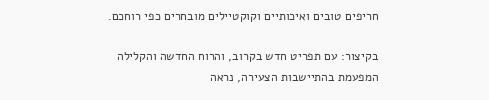חריפים טובים ואיכותיים וקוקטיילים מובחרים כפי רוחכם.

בקיצור: עם תפריט חדש בקרוב, והרוח החדשה והקלילה המפעמת בהתיישבות הצעירה, נראה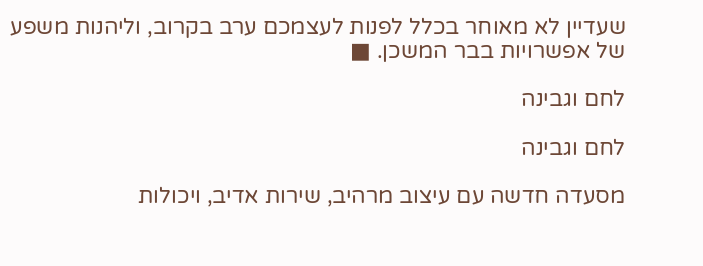שעדיין לא מאוחר בכלל לפנות לעצמכם ערב בקרוב, וליהנות משפע של אפשרויות בבר המשכן. ■

לחם וגבינה

לחם וגבינה

מסעדה חדשה עם עיצוב מרהיב, שירות אדיב, ויכולות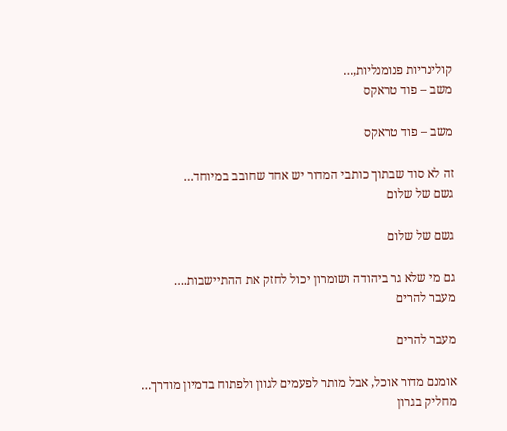קולינריות פנומנליות,…
משב – פוד טראקס

משב – פוד טראקס

זה לא סוד שבתוך כותבי המדור יש אחד שחובב במיוחד…
גשם של שלום

גשם של שלום

גם מי שלא גר ביהודה ושומרון יכול לחזק את ההתיישבות.…
מעבר להרים

מעבר להרים

אומנם מדור אוכל, אבל מותר לפעמים לגוון ולפתוח בדמיון מודרך…
מחליק בגרון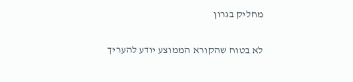מחליק בגרון

לא בטוח שהקורא הממוצע יודע להעריך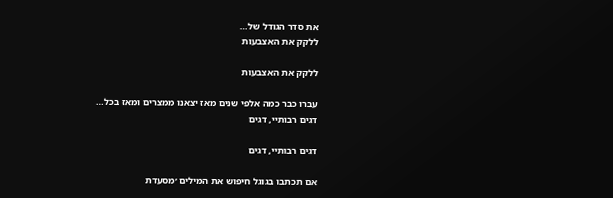את סדר הגודל של…
ללקק את האצבעות

ללקק את האצבעות

עברו כבר כמה אלפי שנים מאז יצאנו ממצרים ומאז בכל…
דגים רבותיי, דגים

דגים רבותיי, דגים

אם תכתבו בגוגל חיפוש את המילים ׳מסעדת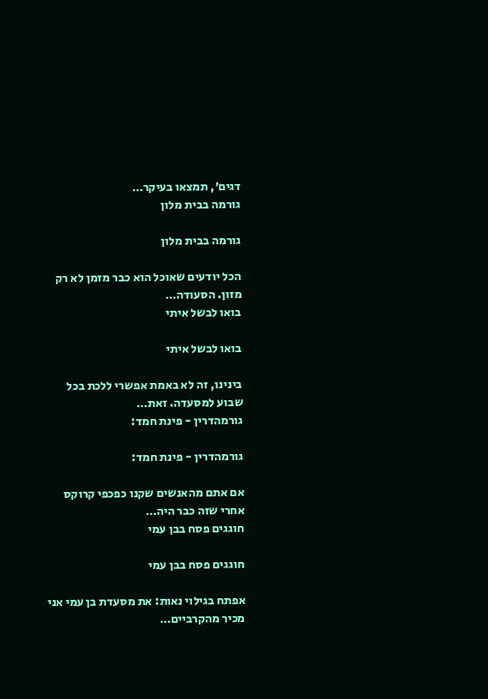דגים׳, תמצאו בעיקר…
גורמה בבית מלון

גורמה בבית מלון

הכל יודעים שאוכל הוא כבר מזמן לא רק מזון. הסעודה…
בואו לבשל איתי

בואו לבשל איתי

בינינו, זה לא באמת אפשרי ללכת בכל שבוע למסעדה. זאת…
גורמהדרין - פינת חמד:

גורמהדרין - פינת חמד:

אם אתם מהאנשים שקנו כפכפי קרוקס אחרי שזה כבר היה…
חוגגים פסח בבן עמי

חוגגים פסח בבן עמי

אפתח בגילוי נאות: את מסעדת בן עמי אני מכיר מהקרביים…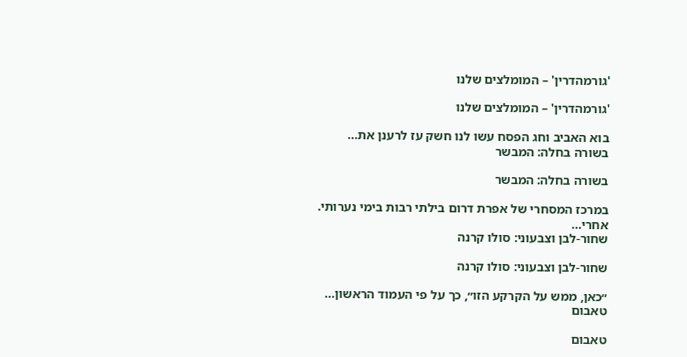'גורמהדרין' – המומלצים שלנו

'גורמהדרין' – המומלצים שלנו

בוא האביב וחג הפסח עשו לנו חשק עז לרענן את…
בשורה בחלה: המבשר

בשורה בחלה: המבשר

במרכז המסחרי של אפרת דרום בילתי רבות בימי נערותי. אחרי…
שחור-לבן וצבעוני: סולו קרנה

שחור-לבן וצבעוני: סולו קרנה

״כאן, ממש על הקרקע הזו״, כך על פי העמוד הראשון…
טאבום

טאבום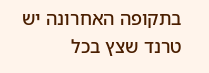בתקופה האחרונה יש טרנד שצץ בכל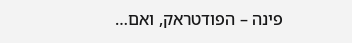פינה – הפודטראק, ואם…